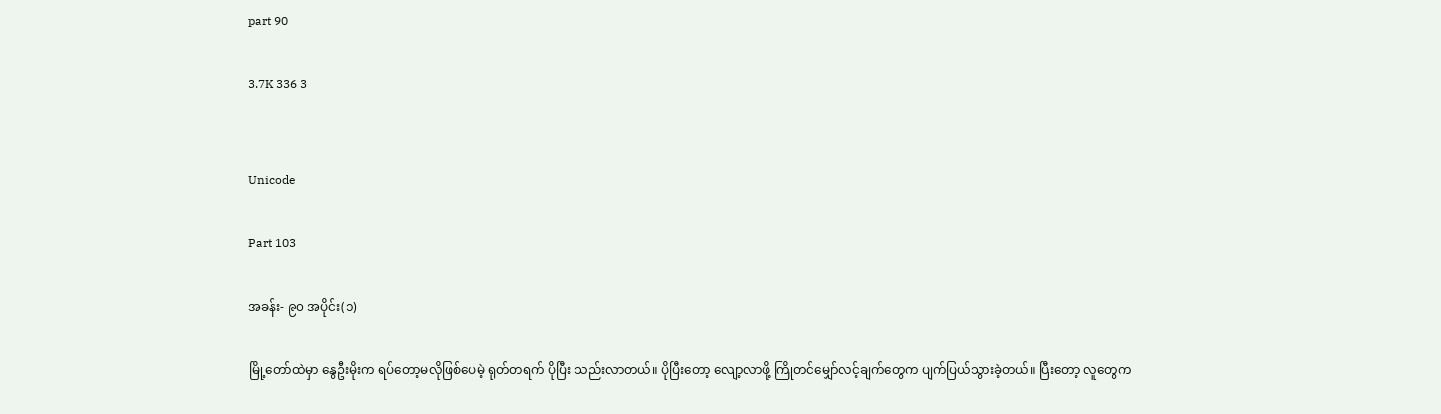part 90

3.7K 336 3


Unicode

Part 103

အခန်း- ၉၀ အပိုင်း(၁)

မြို့တော်ထဲမှာ နွေဦးမိုးက ရပ်တော့မလိုဖြစ်ပေမဲ့ ရုတ်တရက် ပိုပြီး သည်းလာတယ်။ ပိုပြီးတော့ လျော့လာဖို့ ကြိုတင်မျှော်လင့်ချက်တွေက ပျက်ပြယ်သွားခဲ့တယ်။ ပြီးတော့ လူတွေက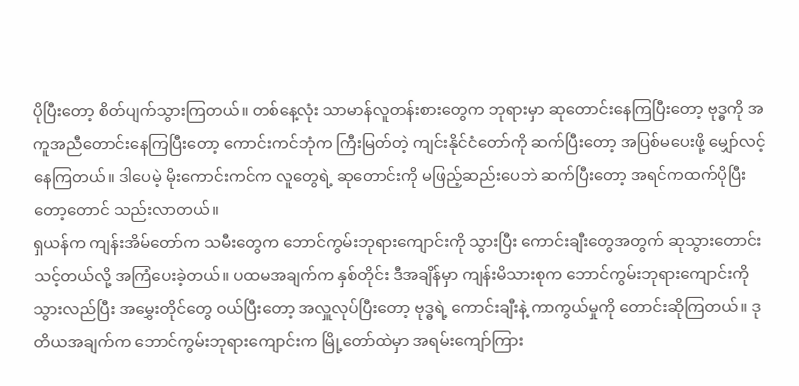ပိုပြီးတော့ စိတ်ပျက်သွားကြတယ်။ တစ်နေ့လုံး သာမာန်လူတန်းစားတွေက ဘုရားမှာ ဆုတောင်းနေကြပြီးတော့ ဗုဒ္ဓကို အကူအညီတောင်းနေကြပြီးတော့ ကောင်းကင်ဘုံက ကြီးမြတ်တဲ့ ကျင်းနိုင်ငံတော်ကို ဆက်ပြီးတော့ အပြစ်မပေးဖို့ မျှော်လင့်နေကြတယ်။ ဒါပေမဲ့ မိုးကောင်းကင်က လူတွေရဲ့ ဆုတောင်းကို မဖြည့်ဆည်းပေဘဲ ဆက်ပြီးတော့ အရင်ကထက်ပိုပြီးတော့တောင် သည်းလာတယ်။
ရှယန်က ကျန်းအိမ်တော်က သမီးတွေက ဘောင်ကွမ်းဘုရားကျောင်းကို သွားပြီး ကောင်းချီးတွေအတွက် ဆုသွားတောင်းသင့်တယ်လို့ အကြံပေးခဲ့တယ်။ ပထမအချက်က နှစ်တိုင်း ဒီအချိန်မှာ ကျန်းမိသားစုက ဘောင်ကွမ်းဘုရားကျောင်းကို သွားလည်ပြီး အမွှေးတိုင်တွေ ဝယ်ပြီးတော့ အလှူလုပ်ပြီးတော့ ဗုဒ္ဓရဲ့ ကောင်းချီးနဲ့ ကာကွယ်မှုကို တောင်းဆိုကြတယ်။ ဒုတိယအချက်က ဘောင်ကွမ်းဘုရားကျောင်းက မြို့တော်ထဲမှာ အရမ်းကျော်ကြား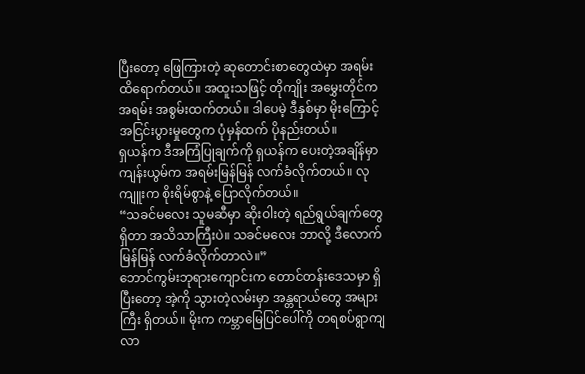ပြီးတော့ ဖြေကြားတဲ့ ဆုတောင်းစာတွေထဲမှာ အရမ်း ထိရောက်တယ်။ အထူးသဖြင့် တိုကျိုး အမွှေးတိုင်က အရမ်း အစွမ်းထက်တယ်။ ဒါပေမဲ့ ဒီနှစ်မှာ မိုးကြောင့် အငြင်းပွားမှုတွေက ပုံမှန်ထက် ပိုနည်းတယ်။
ရှယန်က ဒီအကြံပြုချက်ကို ရှယန်က ပေးတဲ့အချိန်မှာ ကျန်းယွမ်က အရမ်းမြန်မြန် လက်ခံလိုက်တယ်။ လုကျူးက စိုးရိမ်စွာနဲ့ ပြောလိုက်တယ်။
“သခင်မလေး သူမဆီမှာ ဆိုးဝါးတဲ့ ရည်ရွယ်ချက်တွေရှိတာ အသိသာကြီးပဲ။ သခင်မလေး ဘာလို့ ဒီလောက် မြန်မြန် လက်ခံလိုက်တာလဲ။”
ဘောင်ကွမ်းဘုရားကျောင်းက တောင်တန်းဒေသမှာ ရှိပြီးတော့ အဲ့ကို သွားတဲ့လမ်းမှာ အန္တရာယ်တွေ အများကြီး ရှိတယ်။ မိုးက ကမ္ဘာမြေပြင်ပေါ်ကို တရစပ်ရွာကျလာ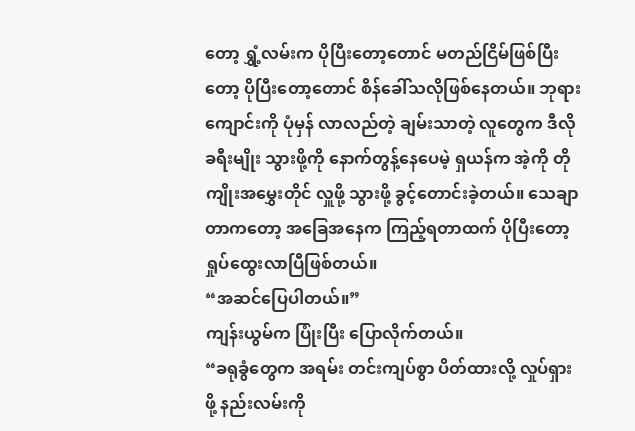တော့ ရွှံ့လမ်းက ပိုပြီးတော့တောင် မတည်ငြိမ်ဖြစ်ပြီးတော့ ပိုပြီးတော့တောင် စိန်ခေါ်သလိုဖြစ်နေတယ်။ ဘုရားကျောင်းကို ပုံမှန် လာလည်တဲ့ ချမ်းသာတဲ့ လူတွေက ဒီလိုခရီးမျိုး သွားဖို့ကို နောက်တွန့်နေပေမဲ့ ရှယန်က အဲ့ကို တိုကျိုးအမွှေးတိုင် လှူဖို့ သွားဖို့ ခွင့်တောင်းခဲ့တယ်။ သေချာတာကတော့ အခြေအနေက ကြည့်ရတာထက် ပိုပြီးတော့ ရှုပ်ထွေးလာပြီဖြစ်တယ်။
“အဆင်ပြေပါတယ်။”
ကျန်းယွမ်က ပြုံးပြီး ပြောလိုက်တယ်။
“ခရုခွံတွေက အရမ်း တင်းကျပ်စွာ ပိတ်ထားလို့ လှုပ်ရှားဖို့ နည်းလမ်းကို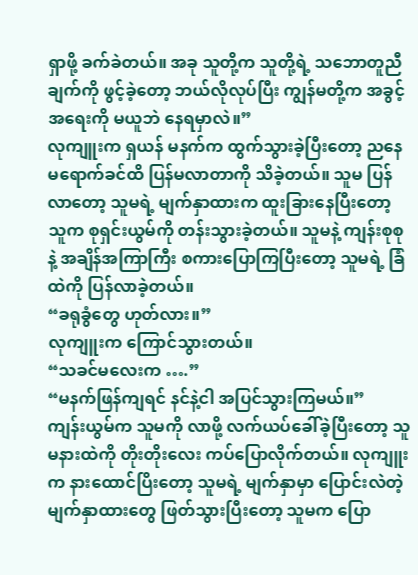ရှာဖို့ ခက်ခဲတယ်။ အခု သူတို့က သူတို့ရဲ့ သဘောတူညီချက်ကို ဖွင့်ခဲ့တော့ ဘယ်လိုလုပ်ပြီး ကျွန်မတို့က အခွင့်အရေးကို မယူဘဲ နေရမှာလဲ။”
လုကျူးက ရှယန် မနက်က ထွက်သွားခဲ့ပြီးတော့ ညနေမရောက်ခင်ထိ ပြန်မလာတာကို သိခဲ့တယ်။ သူမ ပြန်လာတော့ သူမရဲ့ မျက်နှာထားက ထူးခြားနေပြီးတော့ သူက စုရှင်းယွမ်ကို တန်းသွားခဲ့တယ်။ သူမနဲ့ ကျန်းစုစုနဲ့ အချိန်အကြာကြီး စကားပြောကြပြီးတော့ သူမရဲ့ ခြံထဲကို ပြန်လာခဲ့တယ်။
“ခရုခွံတွေ ဟုတ်လား။”
လုကျူးက ကြောင်သွားတယ်။
“သခင်မလေးက ….”
“မနက်ဖြန်ကျရင် နင်နဲ့ငါ အပြင်သွားကြမယ်။”
ကျန်းယွမ်က သူမကို လာဖို့ လက်ယပ်ခေါ်ခဲ့ပြီးတော့ သူမနားထဲကို တိုးတိုးလေး ကပ်ပြောလိုက်တယ်။ လုကျူးက နားထောင်ပြိးတော့ သူမရဲ့ မျက်နှာမှာ ပြောင်းလဲတဲ့ မျက်နှာထားတွေ ဖြတ်သွားပြီးတော့ သူမက ပြော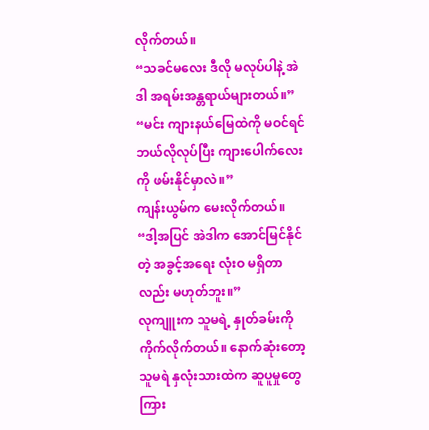လိုက်တယ်။
“သခင်မလေး ဒီလို မလုပ်ပါနဲ့ အဲဒါ အရမ်းအန္တရာယ်များတယ်။”
“မင်း ကျားနယ်မြေထဲကို မဝင်ရင် ဘယ်လိုလုပ်ပြီး ကျားပေါက်လေးကို ဖမ်းနိုင်မှာလဲ။”
ကျန်းယွမ်က မေးလိုက်တယ်။
“ဒါ့အပြင် အဲဒါက အောင်မြင်နိုင်တဲ့ အခွင့်အရေး လုံးဝ မရှိတာလည်း မဟုတ်ဘူး။”
လုကျူးက သူမရဲ့ နှုတ်ခမ်းကို ကိုက်လိုက်တယ်။ နောက်ဆုံးတော့ သူမရဲ နှလုံးသားထဲက ဆူပူမှုတွေကြား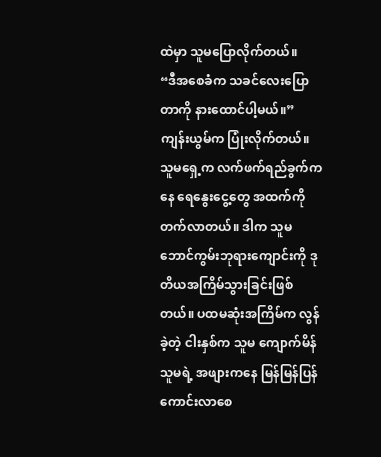ထဲမှာ သူမပြောလိုက်တယ်။
“ဒီအစေခံက သခင်လေးပြောတာကို နားထောင်ပါ့မယ်။”
ကျန်းယွမ်က ပြုံးလိုက်တယ်။ သူမရှေ့က လက်ဖက်ရည်ခွက်ကနေ ရေနွေးငွေ့တွေ အထက်ကို တက်လာတယ်။ ဒါက သူမ ဘောင်ကွမ်းဘုရားကျောင်းကို ဒုတိယအကြိမ်သွားခြင်းဖြစ်တယ်။ ပထမဆုံးအကြိမ်က လွန်ခဲ့တဲ့ ငါးနှစ်က သူမ ကျောက်မိန် သူမရဲ့ အဖျားကနေ မြန်မြန်ပြန်ကောင်းလာစေ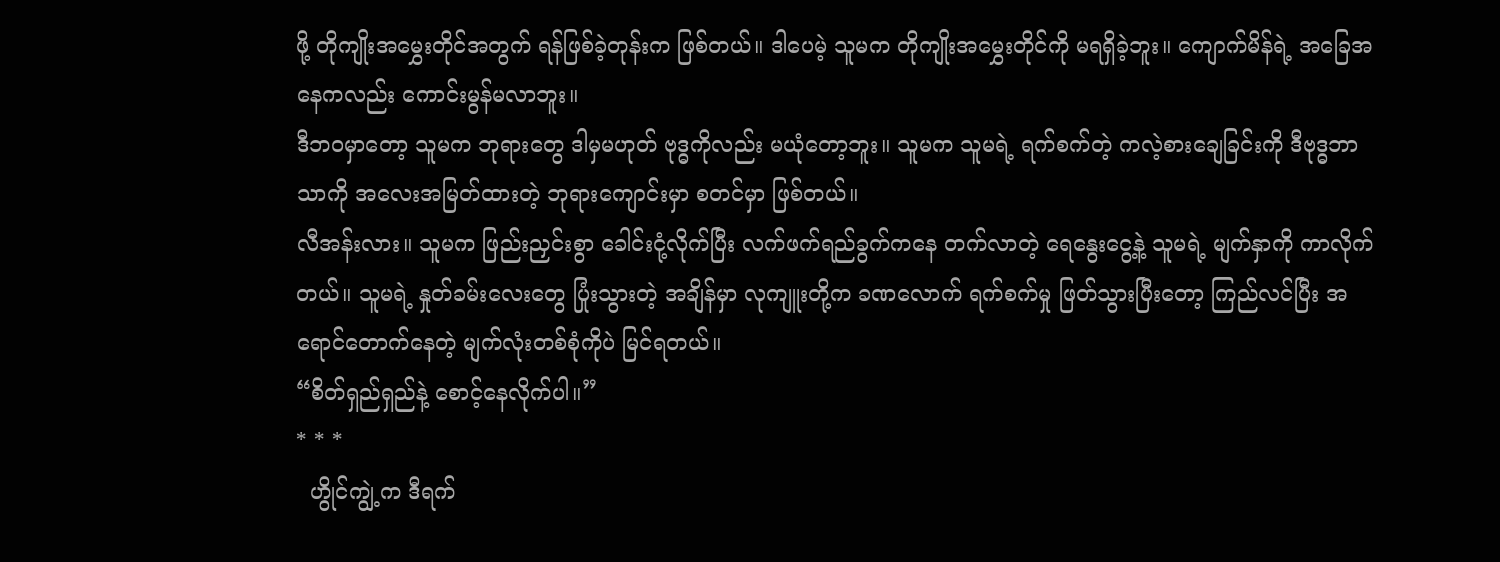ဖို့ တိုကျိုးအမွှေးတိုင်အတွက် ရန်ဖြစ်ခဲ့တုန်းက ဖြစ်တယ်။ ဒါပေမဲ့ သူမက တိုကျိုးအမွှေးတိုင်ကို မရရှိခဲ့ဘူး။ ကျောက်မိန်ရဲ့ အခြေအနေကလည်း ကောင်းမွန်မလာဘူး။
ဒီဘဝမှာတော့ သူမက ဘုရားတွေ ဒါမှမဟုတ် ဗုဒ္ဓကိုလည်း မယုံတော့ဘူး။ သူမက သူမရဲ့ ရက်စက်တဲ့ ကလဲ့စားချေခြင်းကို ဒီဗုဒ္ဓဘာသာကို အလေးအမြတ်ထားတဲ့ ဘုရားကျောင်းမှာ စတင်မှာ ဖြစ်တယ်။
လီအန်းလား။ သူမက ဖြည်းညှင်းစွာ ခေါင်းငုံ့လိုက်ပြီး လက်ဖက်ရည်ခွက်ကနေ တက်လာတဲ့ ရေနွေးငွေ့နဲ့ သူမရဲ့ မျက်နှာကို ကာလိုက်တယ်။ သူမရဲ့ နှုတ်ခမ်းလေးတွေ ပြုံးသွားတဲ့ အချိန်မှာ လုကျူးတို့က ခဏလောက် ရက်စက်မှု ဖြတ်သွားပြီးတော့ ကြည်လင်ပြီး အရောင်တောက်နေတဲ့ မျက်လုံးတစ်စုံကိုပဲ မြင်ရတယ်။
“စိတ်ရှည်ရှည်နဲ့ စောင့်နေလိုက်ပါ။”
* * *
  ဟွိုင်ကျွဲ့က ဒီရက်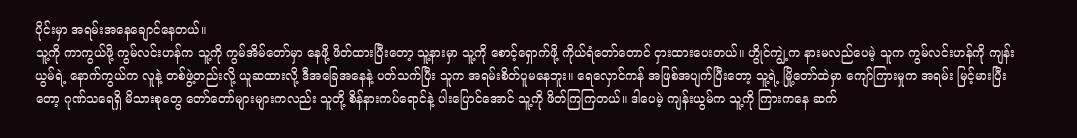ပိုင်းမှာ အရမ်းအနေချောင်နေတယ်။
သူ့ကို ကာကွယ်ဖို့ ကွမ်လင်းဟန်က သူ့ကို ကွမ်အိမ်တော်မှာ နေဖို့ ဖိတ်ထားပြီးတော့ သူ့နားမှာ သူ့ကို စောင့်ရှောက်ဖို့ ကိုယ်ရံတော်တောင် ငှားထားပေးတယ်။ ဟွိုင်ကျွဲ့က နားမလည်ပေမဲ့ သူက ကွမ်လင်းဟန်ကို ကျန်းယွမ်ရဲ့ နောက်ကွယ်က လူနဲ့ တစ်ဖွဲ့တည်းလို့ ယူဆထားလို့ ဒီအခြေအနေနဲ့ ပတ်သက်ပြီး သူက အရမ်းစိတ်ပူမနေဘူး။ ရေလှောင်ကန် အဖြစ်အပျက်ပြီးတော့ သူ့ရဲ့ မြို့တော်ထဲမှာ ကျော်ကြားမှုက အရမ်း မြင့်မားပြီးတော့ ဂုဏ်သရေရှိ မိသားစုတွေ တော်တော်များများကလည်း သူတို့ စိန်နားကပ်ရောင်နဲ့ ပါးပြောင်အောင် သူ့ကို ဖိတ်ကြကြတယ်။ ဒါပေမဲ့ ကျန်းယွမ်က သူ့ကို ကြားကနေ ဆက်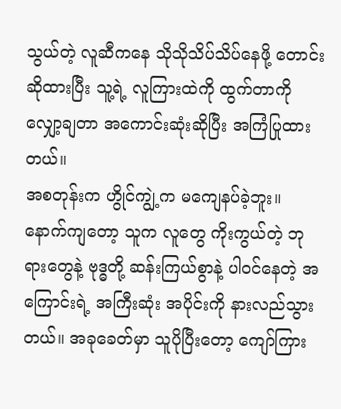သွယ်တဲ့ လူဆီကနေ သိုသိုသိပ်သိပ်နေဖို့ တောင်းဆိုထားပြီး သူ့ရဲ့ လူကြားထဲကို ထွက်တာကို လျှော့ချတာ အကောင်းဆုံးဆိုပြီး အကြံပြုထားတယ်။
အစတုန်းက ဟွိုင်ကျွဲ့က မကျေနပ်ခဲ့ဘူး။ နောက်ကျတော့ သူက လူတွေ ကိုးကွယ်တဲ့ ဘုရားတွေနဲ့ ဗုဒ္ဓတို့ ဆန်းကြယ်စွာနဲ့ ပါဝင်နေတဲ့ အကြောင်းရဲ့ အကြီးဆုံး အပိုင်းကို နားလည်သွားတယ်။ အခုခေတ်မှာ သူပိုပြီးတော့ ကျော်ကြား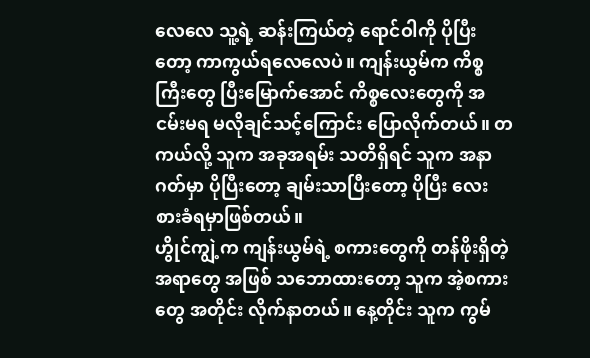လေလေ သူ့ရဲ့ ဆန်းကြယ်တဲ့ ရောင်ဝါကို ပိုပြီးတော့ ကာကွယ်ရလေလေပဲ။ ကျန်းယွမ်က ကိစ္စကြီးတွေ ပြီးမြောက်အောင် ကိစ္စလေးတွေကို အငမ်းမရ မလိုချင်သင့်ကြောင်း ပြောလိုက်တယ်။ တကယ်လို့ သူက အခုအရမ်း သတိရှိရင် သူက အနာဂတ်မှာ ပိုပြီးတော့ ချမ်းသာပြီးတော့ ပိုပြီး လေးစားခံရမှာဖြစ်တယ်။
ဟွိုင်ကျွဲ့က ကျန်းယွမ်ရဲ့ စကားတွေကို တန်ဖိုးရှိတဲ့ အရာတွေ အဖြစ် သဘောထားတော့ သူက အဲ့စကားတွေ အတိုင်း လိုက်နာတယ်။ နေ့တိုင်း သူက ကွမ်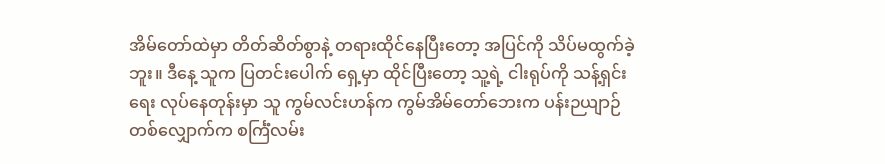အိမ်တော်ထဲမှာ တိတ်ဆိတ်စွာနဲ့ တရားထိုင်နေပြီးတော့ အပြင်ကို သိပ်မထွက်ခဲ့ဘူး။ ဒီနေ့ သူက ပြတင်းပေါက် ရှေ့မှာ ထိုင်ပြီးတော့ သူ့ရဲ့ ငါးရုပ်ကို သန့်ရှင်းရေး လုပ်နေတုန်းမှာ သူ ကွမ်လင်းဟန်က ကွမ်အိမ်တော်ဘေးက ပန်းဉယျာဉ်တစ်လျှောက်က စင်္ကြံလမ်း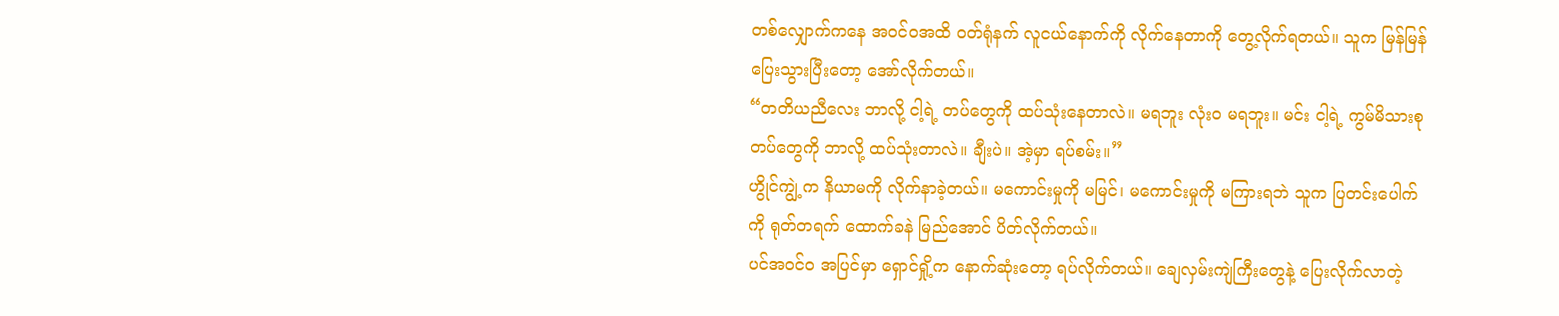တစ်လျှောက်ကနေ အဝင်ဝအထိ ဝတ်ရုံနက် လူငယ်နောက်ကို လိုက်နေတာကို တွေ့လိုက်ရတယ်။ သူက မြန်မြန်ပြေးသွားပြီးတော့ အော်လိုက်တယ်။
“တတိယညီလေး ဘာလို့ ငါ့ရဲ့ တပ်တွေကို ထပ်သုံးနေတာလဲ။ မရဘူး လုံးဝ မရဘူး။ မင်း ငါ့ရဲ့ ကွမ်မိသားစု တပ်တွေကို ဘာလို့ ထပ်သုံးတာလဲ။ ချီးပဲ။ အဲ့မှာ ရပ်စမ်း။”
ဟွိုင်ကျွဲ့က နိယာမကို လိုက်နာခဲ့တယ်။ မကောင်းမှုကို မမြင်၊ မကောင်းမှုကို မကြားရဘဲ သူက ပြတင်းပေါက်ကို ရုတ်တရက် ထောက်ခနဲ မြည်အောင် ပိတ်လိုက်တယ်။
ပင်အဝင်ဝ အပြင်မှာ ရှောင်ရှို့က နောက်ဆုံးတော့ ရပ်လိုက်တယ်။ ချေလှမ်းကျဲကြီးတွေနဲ့ ပြေးလိုက်လာတဲ့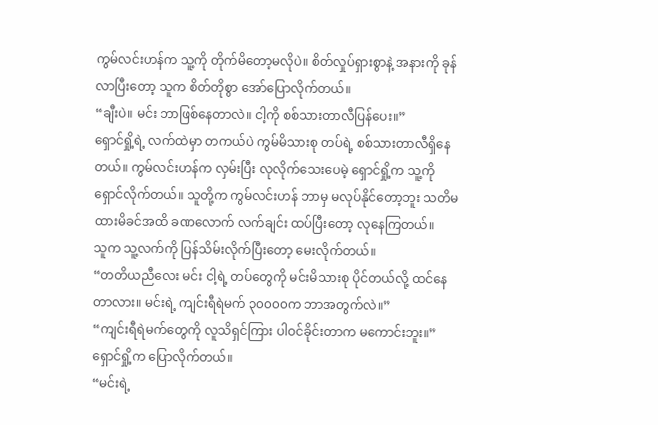ကွမ်လင်းဟန်က သူ့ကို တိုက်မိတော့မလိုပဲ။ စိတ်လှုပ်ရှားစွာနဲ့ အနားကို ခုန်လာပြီးတော့ သူက စိတ်တိုစွာ အော်ပြောလိုက်တယ်။
“ချီးပဲ။ မင်း ဘာဖြစ်နေတာလဲ။ ငါ့ကို စစ်သားတာလီပြန်ပေး။”
ရှောင်ရှို့ရဲ့ လက်ထဲမှာ တကယ်ပဲ ကွမ်မိသားစု တပ်ရဲ့ စစ်သားတာလီရှိနေတယ်။ ကွမ်လင်းဟန်က လှမ်းပြီး လုလိုက်သေးပေမဲ့ ရှောင်ရှို့က သူ့ကို ရှောင်လိုက်တယ်။ သူတို့က ကွမ်လင်းဟန် ဘာမှ မလုပ်နိုင်တော့ဘူး သတိမထားမိခင်အထိ ခဏလောက် လက်ချင်း ထပ်ပြီးတော့ လုနေကြတယ်။
သူက သူ့လက်ကို ပြန်သိမ်းလိုက်ပြီးတော့ မေးလိုက်တယ်။
“တတိယညီလေး မင်း ငါ့ရဲ့ တပ်တွေကို မင်းမိသားစု ပိုင်တယ်လို့ ထင်နေတာလား။ မင်းရဲ့ ကျင်းရီရဲမက် ၃၀၀၀၀က ဘာအတွက်လဲ။”
“ကျင်းရီရဲမက်တွေကို လူသိရှင်ကြား ပါဝင်ခိုင်းတာက မကောင်းဘူး။”
ရှောင်ရှို့က ပြောလိုက်တယ်။
“မင်းရဲ့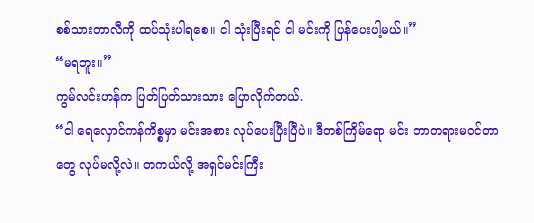စစ်သားတာလီကို ထပ်သုံးပါရစေ။ ငါ သုံးပြီးရင် ငါ မင်းကို ပြန်ပေးပါ့မယ်။”
“မရဘူး။”
ကွမ်လင်းဟန်က ပြတ်ပြတ်သားသား ပြောလိုက်တယ်.
“ငါ ရေလှောင်ကန်ကိစ္စမှာ မင်းအစား လုပ်ပေးပြီးပြီပဲ။ ဒီတစ်ကြိမ်ရော မင်း ဘာတရားမဝင်တာတွေ လုပ်မလို့လဲ။ တကယ်လို့ အရှင်မင်းကြီး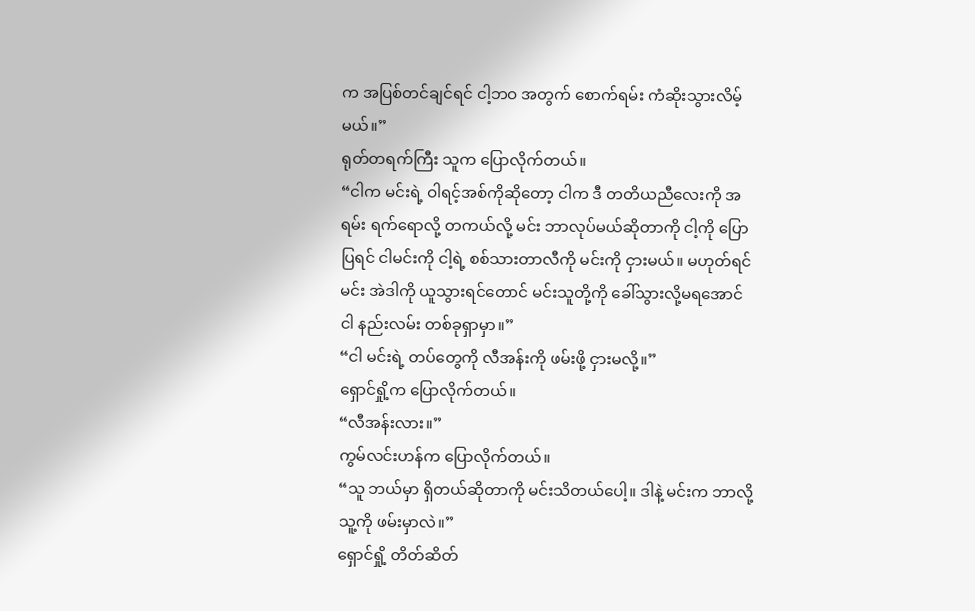က အပြစ်တင်ချင်ရင် ငါ့ဘဝ အတွက် စောက်ရမ်း ကံဆိုးသွားလိမ့်မယ်။”
ရုတ်တရက်ကြီး သူက ပြောလိုက်တယ်။
“ငါက မင်းရဲ့ ဝါရင့်အစ်ကိုဆိုတော့ ငါက ဒီ တတိယညီလေးကို အရမ်း ရက်ရောလို့ တကယ်လို့ မင်း ဘာလုပ်မယ်ဆိုတာကို ငါ့ကို ပြောပြရင် ငါမင်းကို ငါ့ရဲ့ စစ်သားတာလီကို မင်းကို ငှားမယ်။ မဟုတ်ရင် မင်း အဲဒါကို ယူသွားရင်တောင် မင်းသူတို့ကို ခေါ်သွားလို့မရအောင် ငါ နည်းလမ်း တစ်ခုရှာမှာ။”
“ငါ မင်းရဲ့ တပ်တွေကို လီအန်းကို ဖမ်းဖို့ ငှားမလို့။”
ရှောင်ရှို့က ပြောလိုက်တယ်။
“လီအန်းလား။”
ကွမ်လင်းဟန်က ပြောလိုက်တယ်။
“သူ ဘယ်မှာ ရှိတယ်ဆိုတာကို မင်းသိတယ်ပေါ့။ ဒါနဲ့ မင်းက ဘာလို့ သူ့ကို ဖမ်းမှာလဲ။”
ရှောင်ရှို့ တိတ်ဆိတ်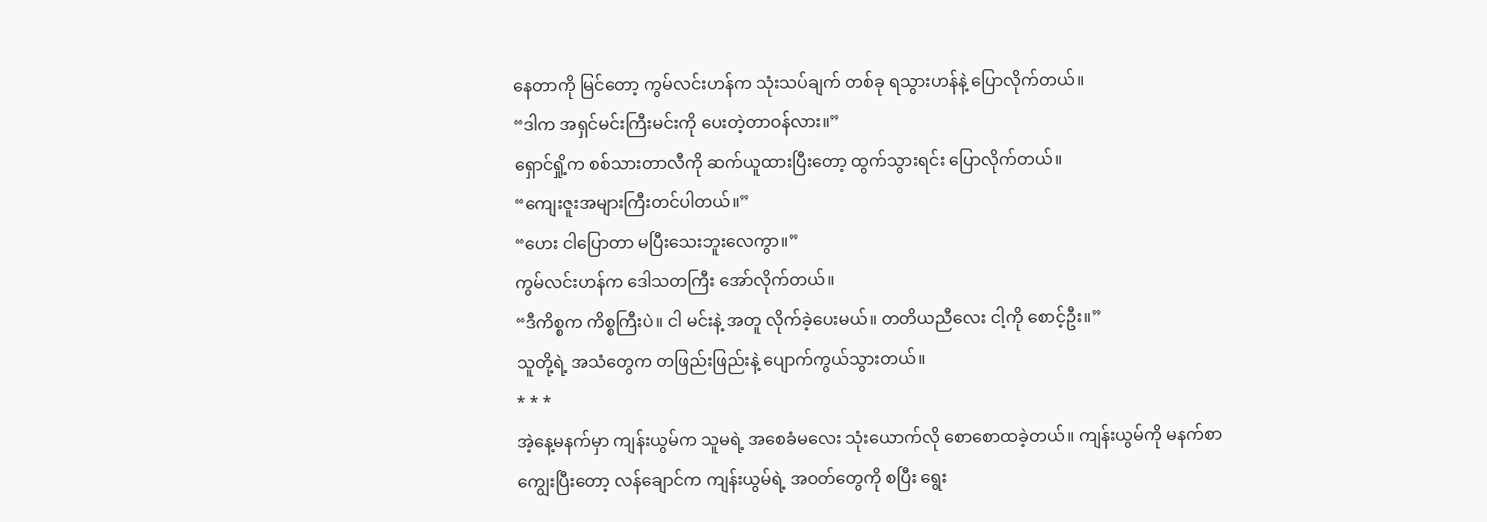နေတာကို မြင်တော့ ကွမ်လင်းဟန်က သုံးသပ်ချက် တစ်ခု ရသွားဟန်နဲ့ ပြောလိုက်တယ်။
“ဒါက အရှင်မင်းကြီးမင်းကို ပေးတဲ့တာဝန်လား။”
ရှောင်ရှို့က စစ်သားတာလီကို ဆက်ယူထားပြီးတော့ ထွက်သွားရင်း ပြောလိုက်တယ်။
“ကျေးဇူးအများကြီးတင်ပါတယ်။”
“ဟေး ငါပြောတာ မပြီးသေးဘူးလေကွာ။”
ကွမ်လင်းဟန်က ဒေါသတကြီး အော်လိုက်တယ်။
“ဒီကိစ္စက ကိစ္စကြီးပဲ။ ငါ မင်းနဲ့ အတူ လိုက်ခဲ့ပေးမယ်။ တတိယညီလေး ငါ့ကို စောင့်ဦး။”
သူတို့ရဲ့ အသံတွေက တဖြည်းဖြည်းနဲ့ ပျောက်ကွယ်သွားတယ်။
* * *
အဲ့နေ့မနက်မှာ ကျန်းယွမ်က သူမရဲ့ အစေခံမလေး သုံးယောက်လို စောစောထခဲ့တယ်။ ကျန်းယွမ်ကို မနက်စာ ကျွေးပြီးတော့ လန်ချောင်က ကျန်းယွမ်ရဲ့ အဝတ်တွေကို စပြီး ရွေး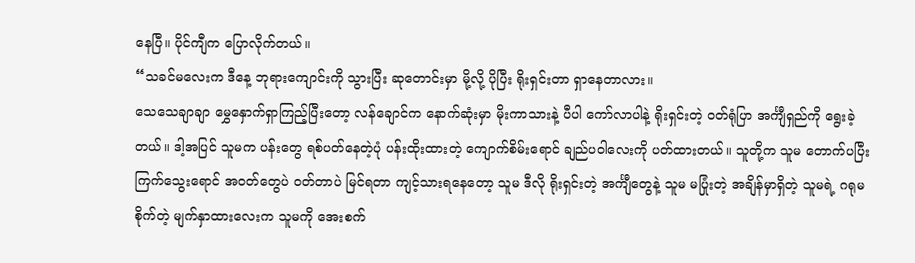နေပြီ။ ပိုင်ကျီက ပြောလိုက်တယ်။
“သခင်မလေးက ဒီနေ့ ဘုရားကျောင်းကို သွားပြီး ဆုတောင်းမှာ မို့လို့ ပိုပြီး ရိုးရှင်းတာ ရှာနေတာလား။
သေသေချာချာ မွှေနှောက်ရှာကြည့်ပြီးတော့ လန်ချောင်က နောက်ဆုံးမှာ မိုးကာသားနဲ့ ပီပါ ကော်လာပါနဲ့ ရိုးရှင်းတဲ့ ဝတ်ရုံပြာ အင်္ကျီရှည်ကို ရွေးခဲ့တယ်။ ဒါ့အပြင် သူမက ပန်းတွေ ရစ်ပတ်နေတဲ့ပုံ ပန်းထိုးထားတဲ့ ကျောက်စိမ်းရောင် ချည်ပဝါလေးကို ပတ်ထားတယ်။ သူတို့က သူမ တောက်ပပြီး ကြက်သွေးရောင် အဝတ်တွေပဲ ဝတ်တာပဲ မြင်ရတာ ကျင့်သားရနေတော့ သူမ ဒီလို ရိုးရှင်းတဲ့ အင်္ကျီတွေနဲ့ သူမ မပြုံးတဲ့ အချိန်မှာရှိတဲ့ သူမရဲ့ ဂရုမစိုက်တဲ့ မျက်နှာထားလေးက သူမကို အေးစက်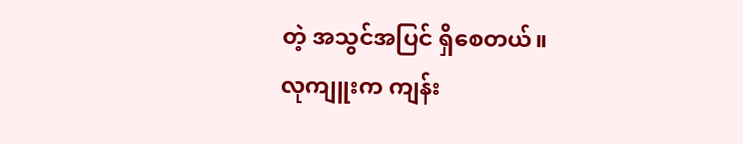တဲ့ အသွင်အပြင် ရှိစေတယ်။
လုကျူးက ကျန်း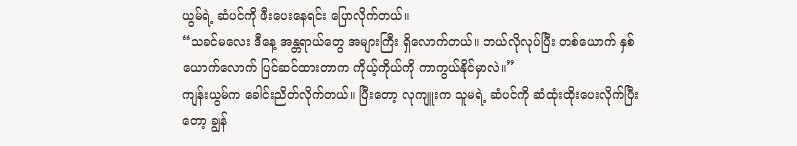ယွမ်ရဲ့ ဆံပင်ကို ဖီးပေးနေရင်း ပြောလိုက်တယ်။
“သခင်မလေး ဒီနေ့ အန္တရာယ်တွေ အများကြီး ရှိလောက်တယ်။ ဘယ်လိုလုပ်ပြီး တစ်ယောက် နှစ်ယောက်လောက် ပြင်ဆင်ထားတာက ကိုယ့်ကိုယ်ကို ကာကွယ်နိုင်မှာလဲ။”
ကျန်းယွမ်က ခေါင်းညိတ်လိုက်တယ်။ ပြီးတော့ လုကျူးက သူမရဲ့ ဆံပင်ကို ဆံထုံးထိုးပေးလိုက်ပြီးတော့ ချွန်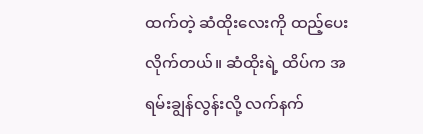ထက်တဲ့ ဆံထိုးလေးကို ထည့်ပေးလိုက်တယ်။ ဆံထိုးရဲ့ ထိပ်က အရမ်းချွန်လွန်းလို့ လက်နက်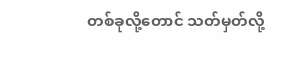တစ်ခုလို့တောင် သတ်မှတ်လို့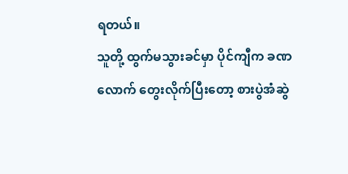ရတယ်။
သူတို့ ထွက်မသွားခင်မှာ ပိုင်ကျီက ခဏလောက် တွေးလိုက်ပြီးတော့ စားပွဲအံဆွဲ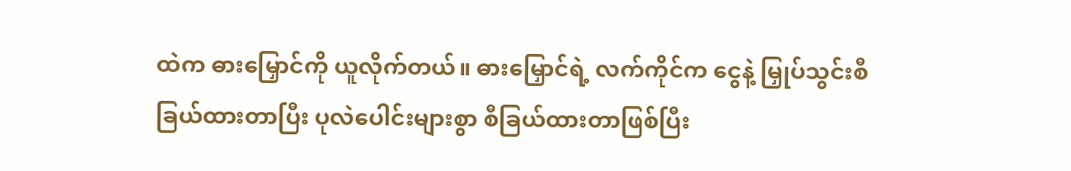ထဲက ဓားမြှောင်ကို ယူလိုက်တယ်။ ဓားမြှောင်ရဲ့ လက်ကိုင်က ငွေနဲ့ မြှုပ်သွင်းစီခြယ်ထားတာပြီး ပုလဲပေါင်းများစွာ စီခြယ်ထားတာဖြစ်ပြီး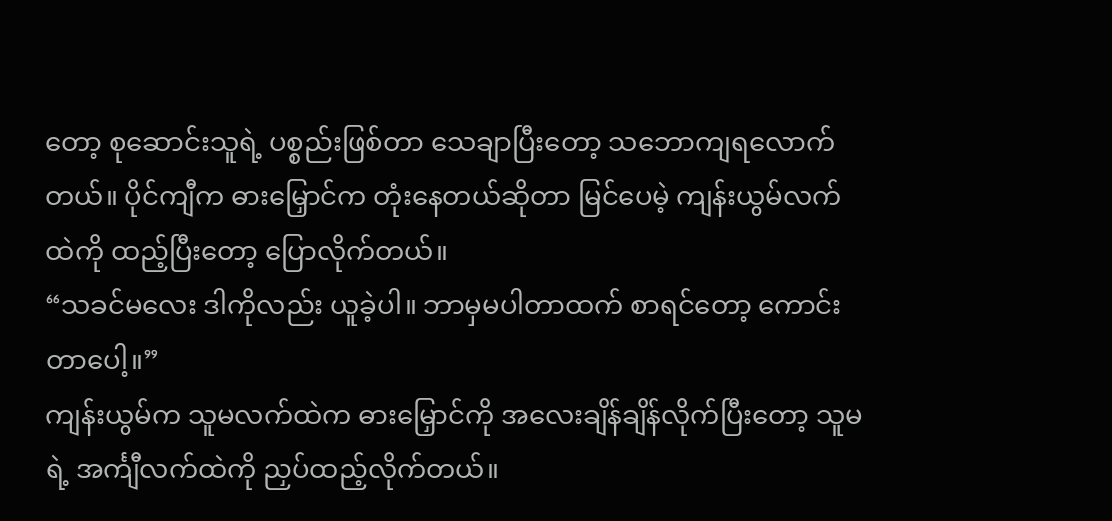တော့ စုဆောင်းသူရဲ့ ပစ္စည်းဖြစ်တာ သေချာပြီးတော့ သဘောကျရလောက်တယ်။ ပိုင်ကျီက ဓားမြှောင်က တုံးနေတယ်ဆိုတာ မြင်ပေမဲ့ ကျန်းယွမ်လက်ထဲကို ထည့်ပြီးတော့ ပြောလိုက်တယ်။
“သခင်မလေး ဒါကိုလည်း ယူခဲ့ပါ။ ဘာမှမပါတာထက် စာရင်တော့ ကောင်းတာပေါ့။”
ကျန်းယွမ်က သူမလက်ထဲက ဓားမြှောင်ကို အလေးချိန်ချိန်လိုက်ပြီးတော့ သူမရဲ့ အင်္ကျီလက်ထဲကို ညှပ်ထည့်လိုက်တယ်။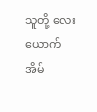သူတို့ လေးယောက် အိမ်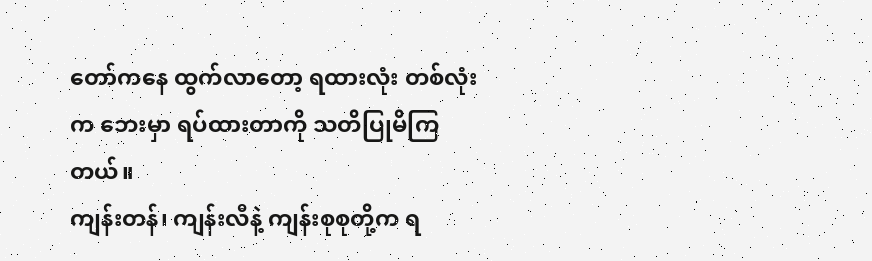တော်ကနေ ထွက်လာတော့ ရထားလုံး တစ်လုံးက ဘေးမှာ ရပ်ထားတာကို သတိပြုမိကြတယ်။
ကျန်းတန်၊ ကျန်းလီနဲ့ ကျန်းစုစုတို့က ရ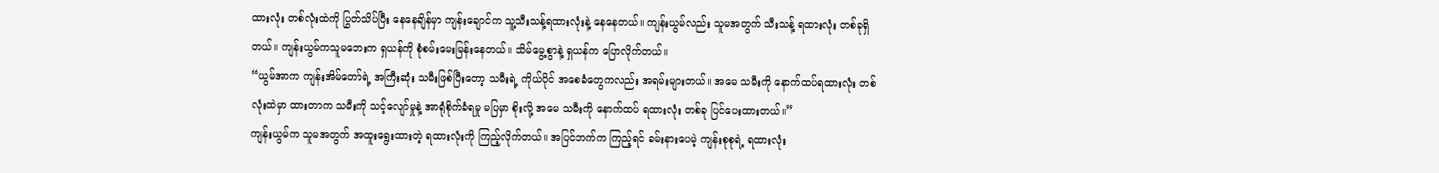ထားလုံး တစ်လုံးထဲကို ပြွတ်သိပ်ပြီး နေနေချိန်မှာ ကျန်းချောင်က သူ့သီးသန့်ရထားလုံးနဲ့ နေနေတယ်။ ကျန်းယွမ်လည်း သူမအတွက် သီးသန့် ရထားလုံး တစ်ခုရှိတယ်။ ကျန်းယွမ်ကသူမဘေးက ရှယန်ကို စုံစမ်းမေးမြန်းနေတယ်။ သိမ်မွေ့စွာနဲ့ ရှယန်က ပြောလိုက်တယ်။
“ယွမ်အာက ကျန်းအိမ်တော်ရဲ့ အကြီးဆုံး သမီးဖြစ်ပြီးတော့ သမီးရဲ့ ကိုယ်ပိုင် အစေခံတွေကလည်း အရမ်းများတယ်။ အမေ သမီးကို နောက်ထပ်ရထားလုံး တစ်လုံးထဲမှာ ထားတာက သမီးကို သင့်လျော်မှုနဲ့ အာရုံစိုက်ခံရမှု မပြမှာ စိုးလို့ အမေ သမီးကို နောက်ထပ် ရထားလုံး တစ်ခု ပြင်ပေးထားတယ်။”
ကျန်းယွမ်က သူမအတွက် အထူးရွေးထားတဲ့ ရထားလုံးကို ကြည့်လိုက်တယ်။ အပြင်ဘက်က ကြည့်ရင် ခမ်းနားပေမဲ့ ကျန်းစုစုရဲ့ ရထားလုံး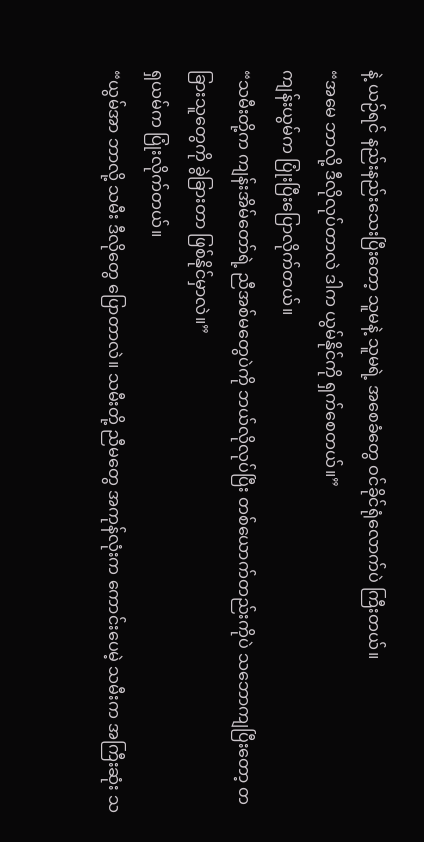နဲ့ ယဉ်ရင် နည်းနည်းသေးပြီးတော့ သူမနဲ့ သူမရဲ့ အစေခံတွေ ဝင်ခိုင်ရုံလောက်ပဲ ကြီးတယ်။
“အမေ ဘာလို့ ဒီလိုလုပ်တာလဲ ဒါက ယွမ်နိုင်ကို ရှက်စေတယ်။”
ကျန်းယွမ်က ပြုံးပြီးပြောလိုက်တယ်။
“သမီးတို့က ကျန်းအိမ်တော်ရဲ့ ညီအစ်မတွေပဲကို ဘယ်လိုလုပ်ပြီး တစ်ယောက်တည်းကိုပဲ သဘောကျပြီးတော့ တခြားသူတွေကို ခွဲခြားတာ ဖြစ်နိုင်မှာလဲ။”
ရှယမ်က ပြုံးလိုက်တယ်။
“ယွမ်အာ ဘာလို့ သမီး ဒီလိုတွေ ပြောတာလဲ။ သမီးတို့ ညီမတွေ အကုန်လုံးက ကောင်းပေမဲ့ သမီးက အကြီးဆုံး သ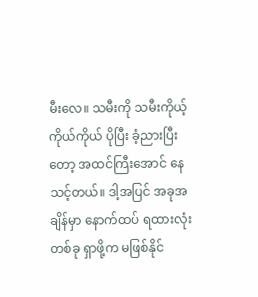မီးလေ။ သမီးကို သမီးကိုယ့်ကိုယ်ကိုယ် ပိုပြီး ခံ့ညားပြီးတော့ အထင်ကြီးအောင် နေသင့်တယ်။ ဒါ့အပြင် အခုအချိန်မှာ နောက်ထပ် ရထားလုံးတစ်ခု ရှာဖို့က မဖြစ်နိုင်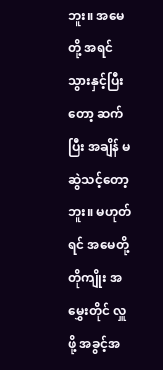ဘူး။ အမေတို့ အရင် သွားနှင့်ပြီးတော့ ဆက်ပြီး အချိန် မဆွဲသင့်တော့ဘူး။ မဟုတ်ရင် အမေတို့ တိုကျိုး အမွှေးတိုင် လှူဖို့ အခွင့်အ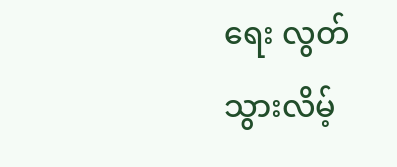ရေး လွတ်သွားလိမ့်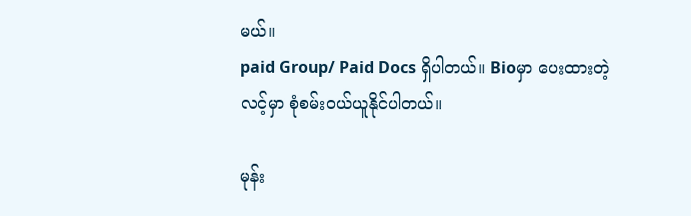မယ်။
paid Group/ Paid Docs ရှိပါတယ်။ Bioမှာ ပေးထားတဲ့ လင့်မှာ စုံစမ်းဝယ်ယူနိုင်ပါတယ်။

မုန်း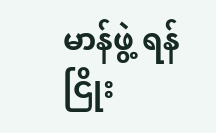မာန်ဖွဲ့ ရန်ငြိုး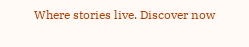Where stories live. Discover now